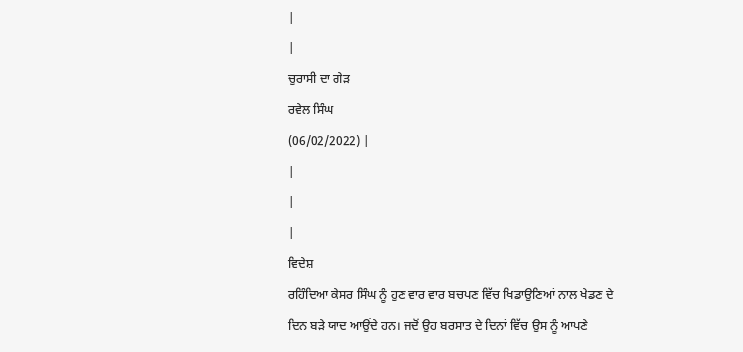|
|
ਚੁਰਾਸੀ ਦਾ ਗੇੜ
ਰਵੇਲ ਸਿੰਘ
(06/02/2022) |
|
|
|
ਵਿਦੇਸ਼
ਰਹਿੰਦਿਆ ਕੇਸਰ ਸਿੰਘ ਨੂੰ ਹੁਣ ਵਾਰ ਵਾਰ ਬਚਪਣ ਵਿੱਚ ਖਿਡਾਉਣਿਆਂ ਨਾਲ ਖੇਡਣ ਦੇ
ਦਿਨ ਬੜੇ ਯਾਦ ਆਉਂਦੇ ਹਨ। ਜਦੋਂ ਉਹ ਬਰਸਾਤ ਦੇ ਦਿਨਾਂ ਵਿੱਚ ਉਸ ਨੂੰ ਆਪਣੇ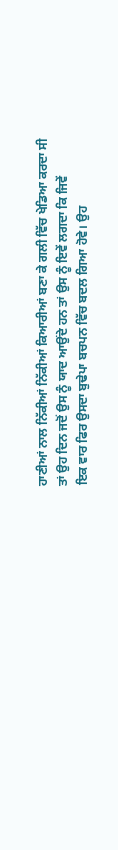ਹਾਣੀਆਂ ਨਾਲ ਨਿੱਕੀਆਂ ਨਿੱਕੀਆਂ ਕਿਆਰੀਆਂ ਬਣਾ ਕੇ ਗਲੀ ਵਿੱਚ ਖੇਡਿਆ ਕਰਦਾ ਸੀ
ਤਾਂ ਉਹ ਦਿਨ ਜਦੋਂ ਉਸ ਨੂੰ ਯਾਦ ਆਉਂਦੇ ਹਨ ਤਾਂ ਉਸ ਨੂੰ ਇਵੇਂ ਲਗਦਾ ਕਿ ਜਿਵੇਂ
ਇਕ ਵਾਰ ਫਿਰ ਉਸਦਾ ਬੁਢੇਪਾ ਬਚਪਨ ਵਿੱਚ ਬਦਲ ਗਿਆ ਹੋਵੇ। ਉਹ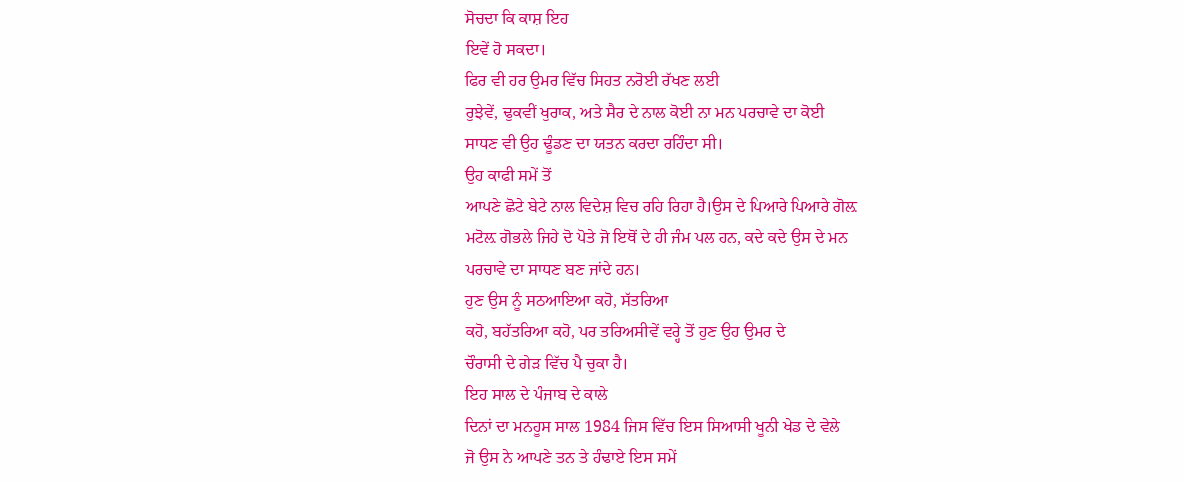ਸੋਚਦਾ ਕਿ ਕਾਸ਼ ਇਹ
ਇਵੇਂ ਹੋ ਸਕਦਾ।
ਫਿਰ ਵੀ ਹਰ ਉਮਰ ਵਿੱਚ ਸਿਹਤ ਨਰੋਈ ਰੱਖਣ ਲਈ
ਰੁਝੇਵੇਂ, ਢੁਕਵੀਂ ਖੁਰਾਕ, ਅਤੇ ਸੈਰ ਦੇ ਨਾਲ ਕੋਈ ਨਾ ਮਨ ਪਰਚਾਵੇ ਦਾ ਕੋਈ
ਸਾਧਣ ਵੀ ਉਹ ਢੂੰਡਣ ਦਾ ਯਤਨ ਕਰਦਾ ਰਹਿੰਦਾ ਸੀ।
ਉਹ ਕਾਫੀ ਸਮੇਂ ਤੋਂ
ਆਪਣੇ ਛੋਟੇ ਬੇਟੇ ਨਾਲ ਵਿਦੇਸ਼ ਵਿਚ ਰਹਿ ਰਿਹਾ ਹੈ।ਉਸ ਦੇ ਪਿਆਰੇ ਪਿਆਰੇ ਗੋਲ਼
ਮਟੋਲ਼ ਗੋਭਲੇ ਜਿਹੇ ਦੋ ਪੋਤੇ ਜੋ ਇਥੋਂ ਦੇ ਹੀ ਜੰਮ ਪਲ ਹਨ, ਕਦੇ ਕਦੇ ਉਸ ਦੇ ਮਨ
ਪਰਚਾਵੇ ਦਾ ਸਾਧਣ ਬਣ ਜਾਂਦੇ ਹਨ।
ਹੁਣ ਉਸ ਨੂੰ ਸਠਆਇਆ ਕਹੋ, ਸੱਤਰਿਆ
ਕਹੋ, ਬਹੱਤਰਿਆ ਕਹੋ, ਪਰ ਤਰਿਅਸੀਵੇਂ ਵਰ੍ਹੇ ਤੋਂ ਹੁਣ ਉਹ ਉਮਰ ਦੇ
ਚੌਰਾਸੀ ਦੇ ਗੇੜ ਵਿੱਚ ਪੈ ਚੁਕਾ ਹੈ।
ਇਹ ਸਾਲ ਦੇ ਪੰਜਾਬ ਦੇ ਕਾਲੇ
ਦਿਨਾਂ ਦਾ ਮਨਹੂਸ ਸਾਲ 1984 ਜਿਸ ਵਿੱਚ ਇਸ ਸਿਆਸੀ ਖੂਨੀ ਖੇਡ ਦੇ ਵੇਲੇ
ਜੋ ਉਸ ਨੇ ਆਪਣੇ ਤਨ ਤੇ ਹੰਢਾਏ ਇਸ ਸਮੇਂ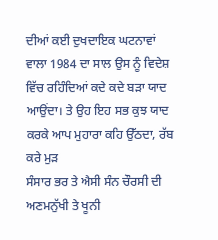ਦੀਆਂ ਕਈ ਦੁਖਦਾਇਕ ਘਟਨਾਵਾਂ
ਵਾਲਾ 1984 ਦਾ ਸਾਲ ਉਸ ਨੂੰ ਵਿਦੇਸ਼ ਵਿੱਚ ਰਹਿੰਦਿਆਂ ਕਦੇ ਕਦੇ ਬੜਾ ਯਾਦ
ਆਉਂਦਾ। ਤੇ ਉਹ ਇਹ ਸਭ ਕੁਝ ਯਾਦ ਕਰਕੇ ਆਪ ਮੁਹਾਰਾ ਕਹਿ ਉੱਠਦਾ, ਰੱਬ ਕਰੇ ਮੁੜ
ਸੰਸਾਰ ਭਰ ਤੇ ਐਸੀ ਸੰਨ ਚੌਰਸੀ ਦੀ ਅਣਮਨੁੱਖੀ ਤੇ ਖੂਨੀ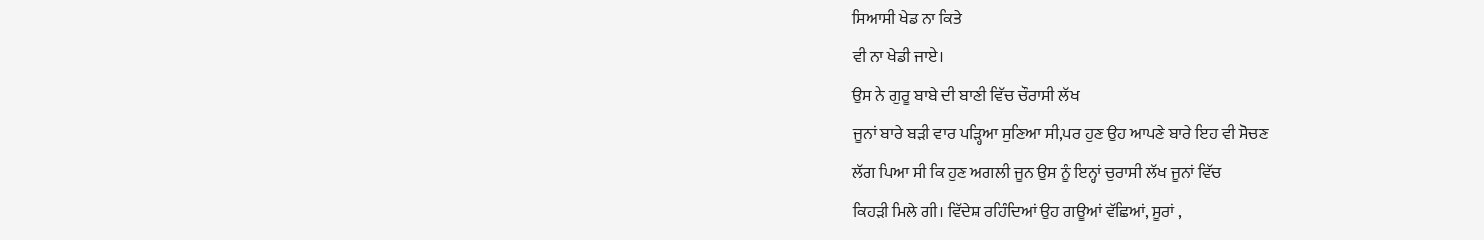ਸਿਆਸੀ ਖੇਡ ਨਾ ਕਿਤੇ
ਵੀ ਨਾ ਖੇਡੀ ਜਾਏ।
ਉਸ ਨੇ ਗੁਰੂ ਬਾਬੇ ਦੀ ਬਾਣੀ ਵਿੱਚ ਚੌਰਾਸੀ ਲੱਖ
ਜੂਨਾਂ ਬਾਰੇ ਬੜੀ ਵਾਰ ਪੜ੍ਹਿਆ ਸੁਣਿਆ ਸੀ,ਪਰ ਹੁਣ ਉਹ ਆਪਣੇ ਬਾਰੇ ਇਹ ਵੀ ਸੋਚਣ
ਲੱਗ ਪਿਆ ਸੀ ਕਿ ਹੁਣ ਅਗਲੀ ਜੂਨ ਉਸ ਨੂੰ ਇਨ੍ਹਾਂ ਚੁਰਾਸੀ ਲੱਖ ਜੂਨਾਂ ਵਿੱਚ
ਕਿਹੜੀ ਮਿਲੇ ਗੀ। ਵਿੱਦੇਸ਼ ਰਹਿੰਦਿਆਂ ਉਹ ਗਊਆਂ ਵੱਛਿਆਂ, ਸੂਰਾਂ ,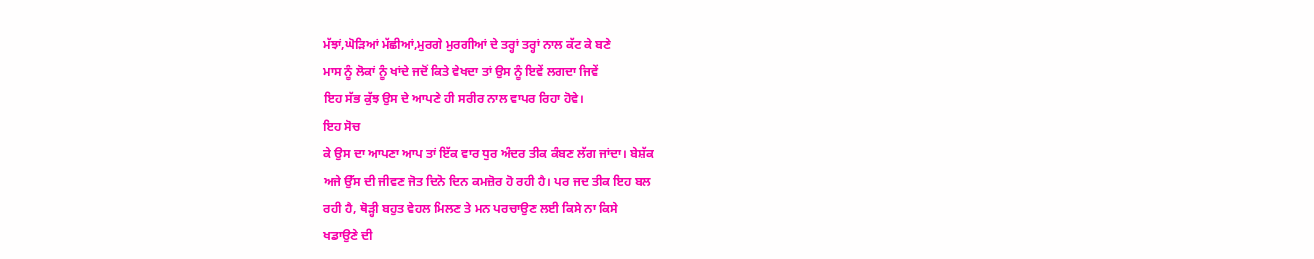ਮੱਝਾਂ,ਘੋੜਿਆਂ ਮੱਛੀਆਂ,ਮੁਰਗੇ ਮੁਰਗੀਆਂ ਦੇ ਤਰ੍ਹਾਂ ਤਰ੍ਹਾਂ ਨਾਲ ਕੱਟ ਕੇ ਬਣੇ
ਮਾਸ ਨੂੰ ਲੋਕਾਂ ਨੂੰ ਖਾਂਦੇ ਜਦੋਂ ਕਿਤੇ ਵੇਖਦਾ ਤਾਂ ਉਸ ਨੂੰ ਇਵੇਂ ਲਗਦਾ ਜਿਵੇਂ
ਇਹ ਸੱਭ ਕੁੱਝ ਉਸ ਦੇ ਆਪਣੇ ਹੀ ਸਰੀਰ ਨਾਲ ਵਾਪਰ ਰਿਹਾ ਹੋਵੇ।
ਇਹ ਸੋਚ
ਕੇ ਉਸ ਦਾ ਆਪਣਾ ਆਪ ਤਾਂ ਇੱਕ ਵਾਰ ਧੁਰ ਅੰਦਰ ਤੀਕ ਕੰਬਣ ਲੱਗ ਜਾਂਦਾ। ਬੇਸ਼ੱਕ
ਅਜੇ ਉੱਸ ਦੀ ਜੀਵਣ ਜੋਤ ਦਿਨੋ ਦਿਨ ਕਮਜ਼ੋਰ ਹੋ ਰਹੀ ਹੈ। ਪਰ ਜਦ ਤੀਕ ਇਹ ਬਲ
ਰਹੀ ਹੈ, ਥੋੜ੍ਹੀ ਬਹੁਤ ਵੇਹਲ ਮਿਲਣ ਤੇ ਮਨ ਪਰਚਾਉਣ ਲਈ ਕਿਸੇ ਨਾ ਕਿਸੇ
ਖਡਾਉਣੇ ਦੀ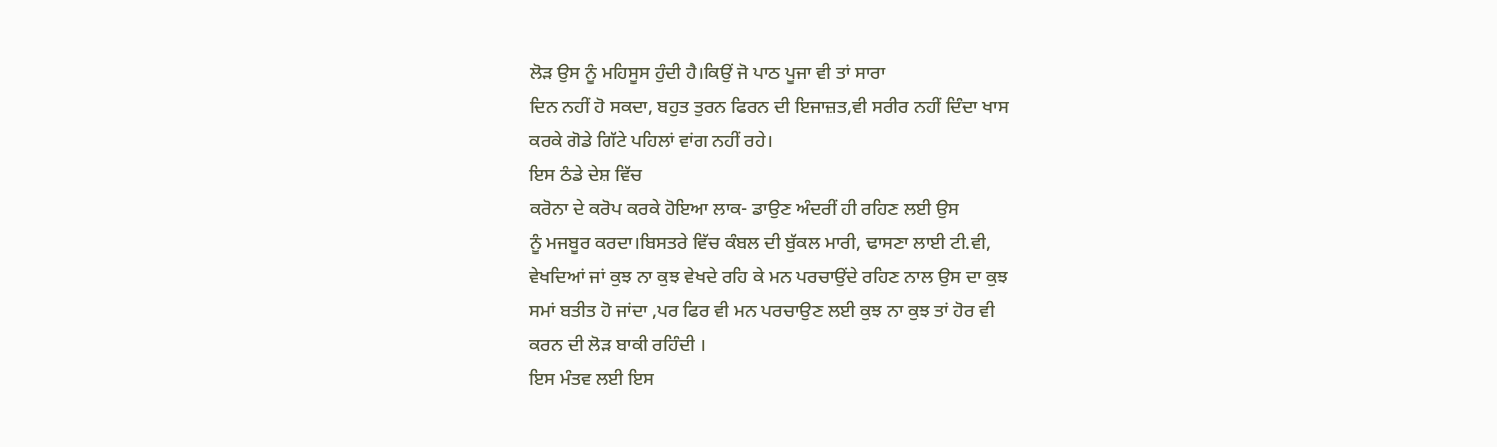ਲੋੜ ਉਸ ਨੂੰ ਮਹਿਸੂਸ ਹੁੰਦੀ ਹੈ।ਕਿਉਂ ਜੋ ਪਾਠ ਪੂਜਾ ਵੀ ਤਾਂ ਸਾਰਾ
ਦਿਨ ਨਹੀਂ ਹੋ ਸਕਦਾ, ਬਹੁਤ ਤੁਰਨ ਫਿਰਨ ਦੀ ਇਜਾਜ਼ਤ,ਵੀ ਸਰੀਰ ਨਹੀਂ ਦਿੰਦਾ ਖਾਸ
ਕਰਕੇ ਗੋਡੇ ਗਿੱਟੇ ਪਹਿਲਾਂ ਵਾਂਗ ਨਹੀਂ ਰਹੇ।
ਇਸ ਠੰਡੇ ਦੇਸ਼ ਵਿੱਚ
ਕਰੋਨਾ ਦੇ ਕਰੋਪ ਕਰਕੇ ਹੋਇਆ ਲਾਕ- ਡਾਉਣ ਅੰਦਰੀਂ ਹੀ ਰਹਿਣ ਲਈ ਉਸ
ਨੂੰ ਮਜਬੂਰ ਕਰਦਾ।ਬਿਸਤਰੇ ਵਿੱਚ ਕੰਬਲ ਦੀ ਬੁੱਕਲ ਮਾਰੀ, ਢਾਸਣਾ ਲਾਈ ਟੀ.ਵੀ,
ਵੇਖਦਿਆਂ ਜਾਂ ਕੁਝ ਨਾ ਕੁਝ ਵੇਖਦੇ ਰਹਿ ਕੇ ਮਨ ਪਰਚਾਉਂਦੇ ਰਹਿਣ ਨਾਲ ਉਸ ਦਾ ਕੁਝ
ਸਮਾਂ ਬਤੀਤ ਹੋ ਜਾਂਦਾ ,ਪਰ ਫਿਰ ਵੀ ਮਨ ਪਰਚਾਉਣ ਲਈ ਕੁਝ ਨਾ ਕੁਝ ਤਾਂ ਹੋਰ ਵੀ
ਕਰਨ ਦੀ ਲੋੜ ਬਾਕੀ ਰਹਿੰਦੀ ।
ਇਸ ਮੰਤਵ ਲਈ ਇਸ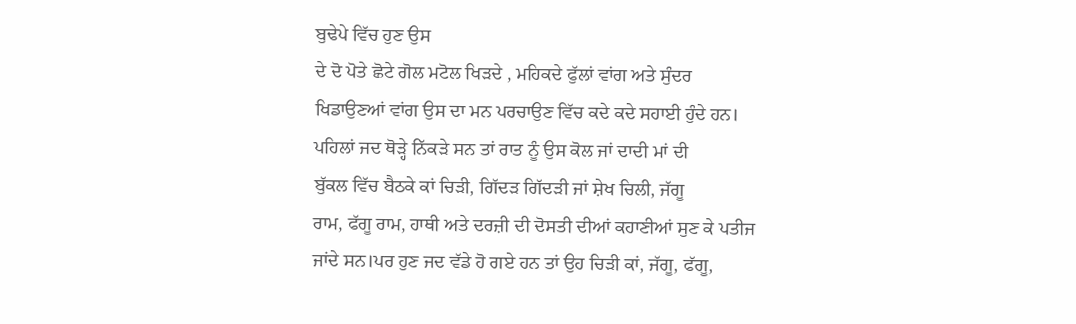ਬੁਢੇਪੇ ਵਿੱਚ ਹੁਣ ਉਸ
ਦੇ ਦੋ ਪੋਤੇ ਛੋਟੇ ਗੋਲ ਮਟੋਲ ਖਿੜਦੇ , ਮਹਿਕਦੇ ਫੁੱਲਾਂ ਵਾਂਗ ਅਤੇ ਸੁੰਦਰ
ਖਿਡਾਉਣਆਂ ਵਾਂਗ ਉਸ ਦਾ ਮਨ ਪਰਚਾਉਣ ਵਿੱਚ ਕਦੇ ਕਦੇ ਸਹਾਈ ਹੁੰਦੇ ਹਨ।
ਪਹਿਲਾਂ ਜਦ ਥੋੜ੍ਹੇ ਨਿੱਕੜੇ ਸਨ ਤਾਂ ਰਾਤ ਨੂੰ ਉਸ ਕੋਲ ਜਾਂ ਦਾਦੀ ਮਾਂ ਦੀ
ਬੁੱਕਲ ਵਿੱਚ ਬੈਠਕੇ ਕਾਂ ਚਿੜੀ, ਗਿੱਦੜ ਗਿੱਦੜੀ ਜਾਂ ਸ਼ੇਖ ਚਿਲੀ, ਜੱਗੂ
ਰਾਮ, ਫੱਗੂ ਰਾਮ, ਹਾਥੀ ਅਤੇ ਦਰਜ਼ੀ ਦੀ ਦੋਸਤੀ ਦੀਆਂ ਕਹਾਣੀਆਂ ਸੁਣ ਕੇ ਪਤੀਜ
ਜਾਂਦੇ ਸਨ।ਪਰ ਹੁਣ ਜਦ ਵੱਡੇ ਹੋ ਗਏ ਹਨ ਤਾਂ ਉਹ ਚਿੜੀ ਕਾਂ, ਜੱਗੂ, ਫੱਗੂ,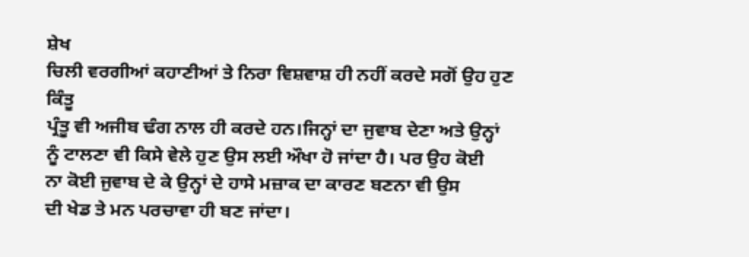ਸ਼ੇਖ
ਚਿਲੀ ਵਰਗੀਆਂ ਕਹਾਣੀਆਂ ਤੇ ਨਿਰਾ ਵਿਸ਼ਵਾਸ਼ ਹੀ ਨਹੀਂ ਕਰਦੇ ਸਗੋਂ ਉਹ ਹੁਣ ਕਿੰਤੂ
ਪ੍ਰੰਤੂ ਵੀ ਅਜੀਬ ਢੰਗ ਨਾਲ ਹੀ ਕਰਦੇ ਹਨ।ਜਿਨ੍ਹਾਂ ਦਾ ਜੁਵਾਬ ਦੇਣਾ ਅਤੇ ਉਨ੍ਹਾਂ
ਨੂੰ ਟਾਲਣਾ ਵੀ ਕਿਸੇ ਵੇਲੇ ਹੁਣ ਉਸ ਲਈ ਔਖਾ ਹੋ ਜਾਂਦਾ ਹੈ। ਪਰ ਉਹ ਕੋਈ
ਨਾ ਕੋਈ ਜੁਵਾਬ ਦੇ ਕੇ ਉਨ੍ਹਾਂ ਦੇ ਹਾਸੇ ਮਜ਼ਾਕ ਦਾ ਕਾਰਣ ਬਣਨਾ ਵੀ ਉਸ
ਦੀ ਖੇਡ ਤੇ ਮਨ ਪਰਚਾਵਾ ਹੀ ਬਣ ਜਾਂਦਾ।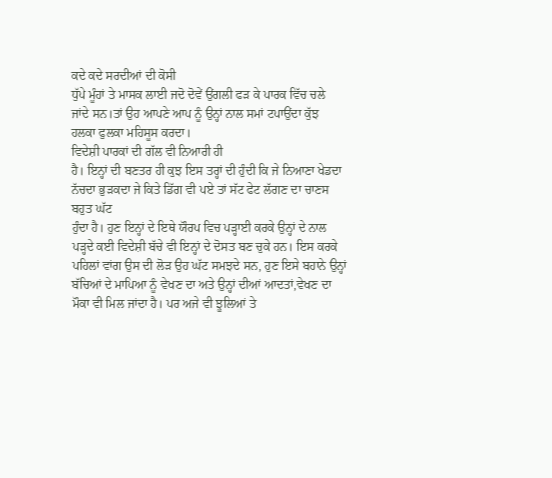ਕਦੇ ਕਦੇ ਸਰਦੀਆਂ ਦੀ ਕੋਸੀ
ਧੁੱਪੇ ਮੂੰਹਾਂ ਤੇ ਮਾਸਕ ਲਾਈ ਜਦੋ ਦੋਵੇਂ ਉਂਗਲੀ ਫੜ ਕੇ ਪਾਰਕ ਵਿੱਚ ਚਲੇ
ਜਾਂਦੇ ਸਨ।ਤਾਂ ਉਹ ਆਪਣੇ ਆਪ ਨੂੰ ਉਨ੍ਹਾਂ ਨਾਲ ਸਮਾਂ ਟਪਾਉਂਦਾ ਕੁੱਝ
ਹਲਕਾ ਫੁਲਕਾ ਮਹਿਸੂਸ ਕਰਦਾ।
ਵਿਦੇਸ਼ੀ ਪਾਰਕਾਂ ਦੀ ਗੱਲ ਵੀ ਨਿਆਰੀ ਹੀ
ਹੈ। ਇਨ੍ਹਾਂ ਦੀ ਬਣਤਰ ਹੀ ਕੁਝ ਇਸ ਤਰ੍ਹਾਂ ਦੀ ਹੁੰਦੀ ਕਿ ਜੇ ਨਿਆਣਾ ਖੇਡਦਾ
ਨੱਚਦਾ ਭੁੜਕਦਾ ਜੇ ਕਿਤੇ ਡਿੱਗ ਵੀ ਪਏ ਤਾਂ ਸੱਟ ਫੇਟ ਲੱਗਣ ਦਾ ਚਾਣਸ ਬਹੁਤ ਘੱਟ
ਹੁੰਦਾ ਹੈ। ਹੁਣ ਇਨ੍ਹਾਂ ਦੇ ਇਥੇ ਯੌਰਪ ਵਿਚ ਪੜ੍ਹਾਈ ਕਰਕੇ ਉਨ੍ਹਾਂ ਦੇ ਨਾਲ
ਪੜ੍ਹਦੇ ਕਈ ਵਿਦੇਸ਼ੀ ਬੱਚੇ ਵੀ ਇਨ੍ਹਾਂ ਦੇ ਦੋਸਤ ਬਣ ਚੁਕੇ ਹਨ। ਇਸ ਕਰਕੇ
ਪਹਿਲਾਂ ਵਾਂਗ ਉਸ ਦੀ ਲੋੜ ਉਹ ਘੱਟ ਸਮਝਦੇ ਸਨ, ਹੁਣ ਇਸੇ ਬਹਾਨੇ ਉਨ੍ਹਾਂ
ਬੱਚਿਆਂ ਦੇ ਮਾਪਿਆ ਨੂੰ ਵੇਖਣ ਦਾ ਅਤੇ ਉਨ੍ਹਾਂ ਦੀਆਂ ਆਦਤਾਂ,ਵੇਖਣ ਦਾ
ਮੌਕਾ ਵੀ ਮਿਲ ਜਾਂਦਾ ਹੈ। ਪਰ ਅਜੇ ਵੀ ਝੂਲਿਆਂ ਤੇ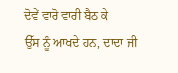ਦੋਵੇਂ ਵਾਰੋ ਵਾਰੀ ਬੈਠ ਕੇ
ਉੱਸ ਨੂੰ ਆਖਦੇ ਹਨ, ਦਾਦਾ ਜੀ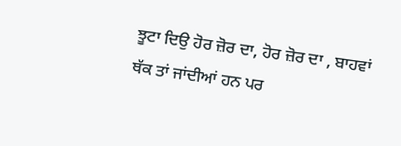ਝੂਟਾ ਦਿਉ ਹੋਰ ਜ਼ੋਰ ਦਾ, ਹੋਰ ਜ਼ੋਰ ਦਾ , ਬਾਹਵਾਂ
ਥੱਕ ਤਾਂ ਜਾਂਦੀਆਂ ਹਨ ਪਰ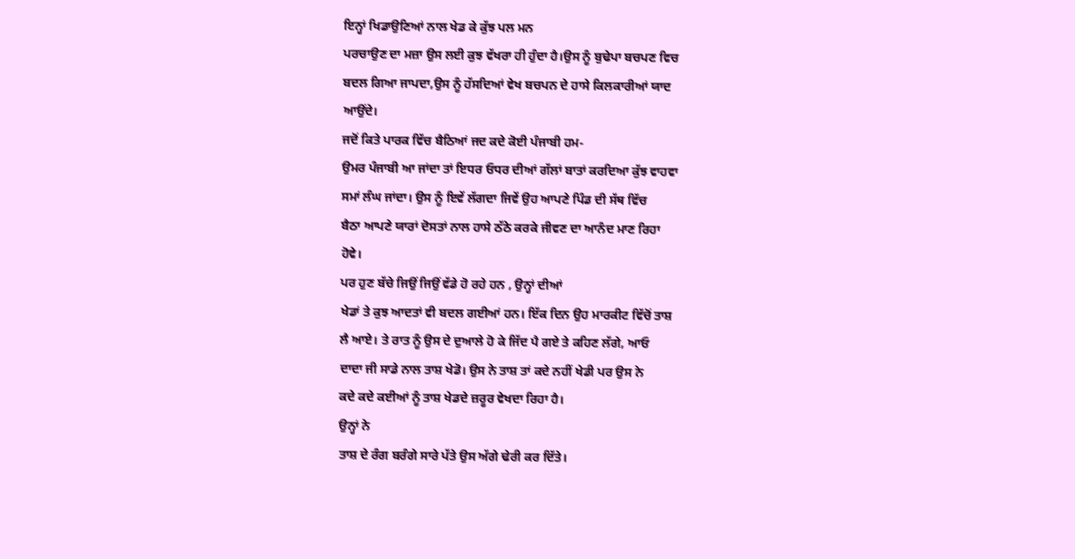ਇਨ੍ਹਾਂ ਖਿਡਾਉਣਿਆਂ ਨਾਲ ਖੇਡ ਕੇ ਕੁੱਝ ਪਲ ਮਨ
ਪਰਚਾਉਣ ਦਾ ਮਜ਼ਾ ਉਸ ਲਈ ਕੁਝ ਵੱਖਰਾ ਹੀ ਹੁੰਦਾ ਹੈ।ਉਸ ਨੂੰ ਬੁਢੇਪਾ ਬਚਪਣ ਵਿਚ
ਬਦਲ ਗਿਆ ਜਾਪਦਾ,ਉਸ ਨੂੰ ਹੱਸਦਿਆਂ ਵੇਖ ਬਚਪਨ ਦੇ ਹਾਸੇ ਕਿਲਕਾਰੀਆਂ ਯਾਦ
ਆਉਂਦੇ।
ਜਦੋਂ ਕਿਤੇ ਪਾਰਕ ਵਿੱਚ ਬੈਠਿਆਂ ਜਦ ਕਦੇ ਕੋਈ ਪੰਜਾਬੀ ਹਮ-
ਉਮਰ ਪੰਜਾਬੀ ਆ ਜਾਂਦਾ ਤਾਂ ਇਧਰ ਓਧਰ ਦੀਆਂ ਗੱਲਾਂ ਬਾਤਾਂ ਕਰਦਿਆ ਕੁੱਝ ਵਾਹਵਾ
ਸਮਾਂ ਲੰਘ ਜਾਂਦਾ। ਉਸ ਨੂੰ ਇਵੇਂ ਲੱਗਦਾ ਜਿਵੇਂ ਉਹ ਆਪਣੇ ਪਿੰਡ ਦੀ ਸੱਥ ਵਿੱਚ
ਬੈਠਾ ਆਪਣੇ ਯਾਰਾਂ ਦੋਸਤਾਂ ਨਾਲ ਹਾਸੇ ਠੱਠੇ ਕਰਕੇ ਜੀਵਣ ਦਾ ਆਨੰਦ ਮਾਣ ਰਿਹਾ
ਹੋਵੇ।
ਪਰ ਹੁਣ ਬੱਚੇ ਜਿਉਂ ਜਿਉਂ ਵੱਡੇ ਹੋ ਰਹੇ ਹਨ , ਉਨ੍ਹਾਂ ਦੀਆਂ
ਖੇਡਾਂ ਤੇ ਕੁਝ ਆਦਤਾਂ ਵੀ ਬਦਲ ਗਈਆਂ ਹਨ। ਇੱਕ ਦਿਨ ਉਹ ਮਾਰਕੀਟ ਵਿੱਚੋਂ ਤਾਸ਼
ਲੈ ਆਏ। ਤੇ ਰਾਤ ਨੂੰ ਉਸ ਦੇ ਦੁਆਲੇ ਹੋ ਕੇ ਜਿੱਦ ਪੈ ਗਏ ਤੇ ਕਹਿਣ ਲੱਗੇ, ਆਓ
ਦਾਦਾ ਜੀ ਸਾਡੇ ਨਾਲ ਤਾਸ਼ ਖੇਡੋ। ਉਸ ਨੇ ਤਾਸ਼ ਤਾਂ ਕਦੇ ਨਹੀਂ ਖੇਡੀ ਪਰ ਉਸ ਨੇ
ਕਦੇ ਕਦੇ ਕਈਆਂ ਨੂੰ ਤਾਸ਼ ਖੇਡਦੇ ਜ਼ਰੂਰ ਵੇਖਦਾ ਰਿਹਾ ਹੈ।
ਉਨ੍ਹਾਂ ਨੇ
ਤਾਸ਼ ਦੇ ਰੰਗ ਬਰੰਗੇ ਸਾਰੇ ਪੱਤੇ ਉਸ ਅੱਗੇ ਢੇਰੀ ਕਰ ਦਿੱਤੇ।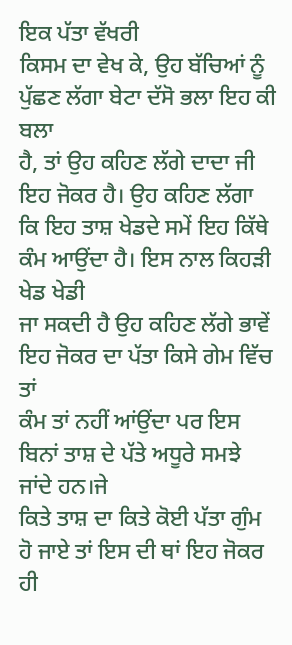ਇਕ ਪੱਤਾ ਵੱਖਰੀ
ਕਿਸਮ ਦਾ ਵੇਖ ਕੇ, ਉਹ ਬੱਚਿਆਂ ਨੂੰ ਪੁੱਛਣ ਲੱਗਾ ਬੇਟਾ ਦੱਸੋ ਭਲਾ ਇਹ ਕੀ ਬਲਾ
ਹੈ, ਤਾਂ ਉਹ ਕਹਿਣ ਲੱਗੇ ਦਾਦਾ ਜੀ ਇਹ ਜੋਕਰ ਹੈ। ਉਹ ਕਹਿਣ ਲੱਗਾ
ਕਿ ਇਹ ਤਾਸ਼ ਖੇਡਦੇ ਸਮੇਂ ਇਹ ਕਿੱਥੇ ਕੰਮ ਆਉਂਦਾ ਹੈ। ਇਸ ਨਾਲ ਕਿਹੜੀ ਖੇਡ ਖੇਡੀ
ਜਾ ਸਕਦੀ ਹੈ ਉਹ ਕਹਿਣ ਲੱਗੇ ਭਾਵੇਂ ਇਹ ਜੋਕਰ ਦਾ ਪੱਤਾ ਕਿਸੇ ਗੇਮ ਵਿੱਚ ਤਾਂ
ਕੰਮ ਤਾਂ ਨਹੀਂ ਆਂਉਂਦਾ ਪਰ ਇਸ ਬਿਨਾਂ ਤਾਸ਼ ਦੇ ਪੱਤੇ ਅਧੂਰੇ ਸਮਝੇ ਜਾਂਦੇ ਹਨ।ਜੇ
ਕਿਤੇ ਤਾਸ਼ ਦਾ ਕਿਤੇ ਕੋਈ ਪੱਤਾ ਗੁੰਮ ਹੋ ਜਾਏ ਤਾਂ ਇਸ ਦੀ ਥਾਂ ਇਹ ਜੋਕਰ ਹੀ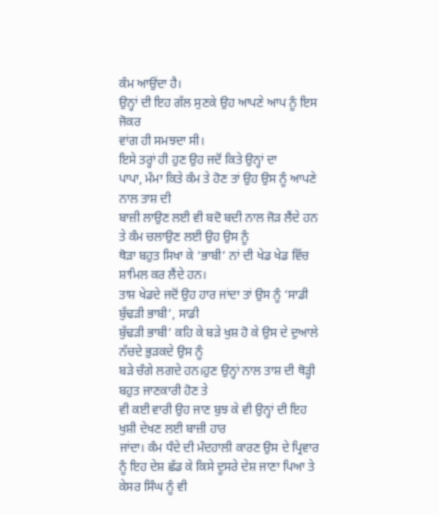ਕੰਮ ਆਉਂਦਾ ਹੈ।
ਉਨ੍ਹਾਂ ਦੀ ਇਹ ਗੱਲ ਸੁਣਕੇ ਉਹ ਆਪਣੇ ਆਪ ਨੂੰ ਇਸ ਜੋਕਰ
ਵਾਂਗ ਹੀ ਸਮਝਦਾ ਸੀ।
ਇਸੇ ਤਰ੍ਹਾਂ ਹੀ ਹੁਣ ਉਹ ਜਦੋਂ ਕਿਤੇ ਉਨ੍ਹਾਂ ਦਾ
ਪਾਪਾ, ਮੰਮਾ ਕਿਤੇ ਕੰਮ ਤੇ ਹੋਣ ਤਾਂ ਉਹ ਉਸ ਨੂੰ ਆਪਣੇ ਨਾਲ ਤਾਸ਼ ਦੀ
ਬਾਜ਼ੀ ਲਾਉਣ ਲਈ ਵੀ ਬਦੋ ਬਦੀ ਨਾਲ ਜੋੜ ਲੈਂਦੇ ਹਨ ਤੇ ਕੰਮ ਚਲਾਉਣ ਲਈ ਉਹ ਉਸ ਨੂੰ
ਥੋੜਾ ਬਹੁਤ ਸਿਖਾ ਕੇ ‘ਭਾਬੀ’ ਨਾਂ ਦੀ ਖੇਡ ਖੇਡ ਵਿੱਚ ਸ਼ਾਮਿਲ ਕਰ ਲੈਂਦੇ ਹਨ।
ਤਾਸ਼ ਖੇਡਦੇ ਜਦੋਂ ਉਹ ਹਾਰ ਜਾਂਦਾ ਤਾਂ ਉਸ ਨੂੰ ‘ਸਾਡੀ ਬੁੱਢੜੀ ਭਾਬੀ’, ਸਾਡੀ
ਬੁੱਢੜੀ ਭਾਬੀ’ ਕਹਿ ਕੇ ਬੜੇ ਖੁਸ਼ ਹੋ ਕੇ ਉਸ ਦੇ ਦੁਆਲੇ ਨੱਚਦੇ ਭੁੜਕਦੇ ਉਸ ਨੂੰ
ਬੜੇ ਚੰਗੇ ਲਗਦੇ ਹਨ।ਹੁਣ ਉਨ੍ਹਾਂ ਨਾਲ ਤਾਸ਼ ਦੀ ਥੋੜ੍ਹੀ ਬਹੁਤ ਜਾਣਕਾਰੀ ਹੋਣ ਤੇ
ਵੀ ਕਈ ਵਾਰੀ ਉਹ ਜਾਣ ਬੁਝ ਕੇ ਵੀ ਉਨ੍ਹਾਂ ਦੀ ਇਹ ਖੁਸ਼ੀ ਦੇਖਣ ਲਈ ਬਾਜ਼ੀ ਹਾਰ
ਜਾਂਦਾ। ਕੰਮ ਧੰਦੇ ਦੀ ਮੰਦਹਾਲੀ ਕਾਰਣ ਉਸ ਦੇ ਪ੍ਰਿਵਾਰ
ਨੂੰ ਇਹ ਦੇਸ਼ ਛੱਡ ਕੇ ਕਿਸੇ ਦੂਸਰੇ ਦੇਸ਼ ਜਾਣਾ ਪਿਆ ਤੇ ਕੇਸਰ ਸਿੰਘ ਨੂੰ ਵੀ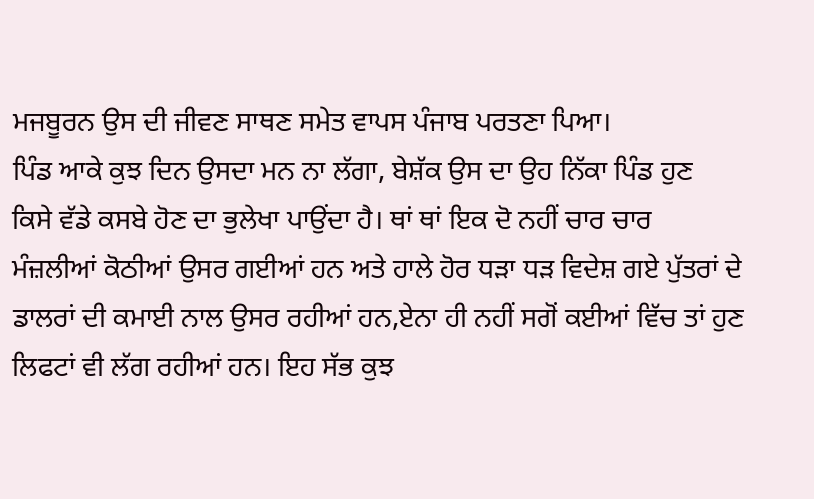ਮਜਬੂਰਨ ਉਸ ਦੀ ਜੀਵਣ ਸਾਥਣ ਸਮੇਤ ਵਾਪਸ ਪੰਜਾਬ ਪਰਤਣਾ ਪਿਆ।
ਪਿੰਡ ਆਕੇ ਕੁਝ ਦਿਨ ਉਸਦਾ ਮਨ ਨਾ ਲੱਗਾ, ਬੇਸ਼ੱਕ ਉਸ ਦਾ ਉਹ ਨਿੱਕਾ ਪਿੰਡ ਹੁਣ
ਕਿਸੇ ਵੱਡੇ ਕਸਬੇ ਹੋਣ ਦਾ ਭੁਲੇਖਾ ਪਾਉਂਦਾ ਹੈ। ਥਾਂ ਥਾਂ ਇਕ ਦੋ ਨਹੀਂ ਚਾਰ ਚਾਰ
ਮੰਜ਼ਲੀਆਂ ਕੋਠੀਆਂ ਉਸਰ ਗਈਆਂ ਹਨ ਅਤੇ ਹਾਲੇ ਹੋਰ ਧੜਾ ਧੜ ਵਿਦੇਸ਼ ਗਏ ਪੁੱਤਰਾਂ ਦੇ
ਡਾਲਰਾਂ ਦੀ ਕਮਾਈ ਨਾਲ ਉਸਰ ਰਹੀਆਂ ਹਨ,ਏਨਾ ਹੀ ਨਹੀਂ ਸਗੋਂ ਕਈਆਂ ਵਿੱਚ ਤਾਂ ਹੁਣ
ਲਿਫਟਾਂ ਵੀ ਲੱਗ ਰਹੀਆਂ ਹਨ। ਇਹ ਸੱਭ ਕੁਝ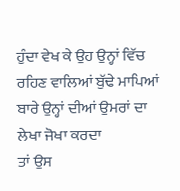ਹੁੰਦਾ ਵੇਖ ਕੇ ਉਹ ਉਨ੍ਹਾਂ ਵਿੱਚ
ਰਹਿਣ ਵਾਲਿਆਂ ਬੁੱਢੇ ਮਾਪਿਆਂ ਬਾਰੇ ਉਨ੍ਹਾਂ ਦੀਆਂ ਉਮਰਾਂ ਦਾ ਲੇਖਾ ਜੋਖਾ ਕਰਦਾ
ਤਾਂ ਉਸ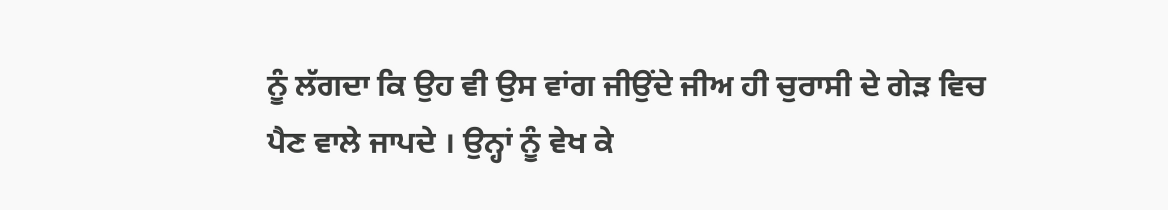ਨੂੰ ਲੱਗਦਾ ਕਿ ਉਹ ਵੀ ਉਸ ਵਾਂਗ ਜੀਉਂਦੇ ਜੀਅ ਹੀ ਚੁਰਾਸੀ ਦੇ ਗੇੜ ਵਿਚ
ਪੈਣ ਵਾਲੇ ਜਾਪਦੇ । ਉਨ੍ਹਾਂ ਨੂੰ ਵੇਖ ਕੇ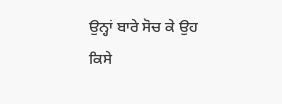ਉਨ੍ਹਾਂ ਬਾਰੇ ਸੋਚ ਕੇ ਉਹ
ਕਿਸੇ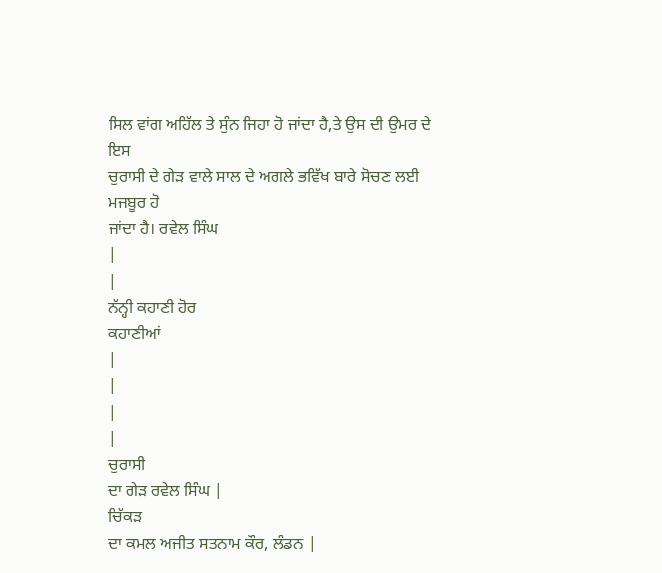ਸਿਲ ਵਾਂਗ ਅਹਿੱਲ ਤੇ ਸੁੰਨ ਜਿਹਾ ਹੋ ਜਾਂਦਾ ਹੈ,ਤੇ ਉਸ ਦੀ ਉਮਰ ਦੇ ਇਸ
ਚੁਰਾਸੀ ਦੇ ਗੇੜ ਵਾਲੇ ਸਾਲ ਦੇ ਅਗਲੇ ਭਵਿੱਖ ਬਾਰੇ ਸੋਚਣ ਲਈ ਮਜਬੂਰ ਹੋ
ਜਾਂਦਾ ਹੈ। ਰਵੇਲ ਸਿੰਘ
|
|
ਨੱਨ੍ਹੀ ਕਹਾਣੀ ਹੋਰ
ਕਹਾਣੀਆਂ
|
|
|
|
ਚੁਰਾਸੀ
ਦਾ ਗੇੜ ਰਵੇਲ ਸਿੰਘ |
ਚਿੱਕੜ
ਦਾ ਕਮਲ ਅਜੀਤ ਸਤਨਾਮ ਕੌਰ, ਲੰਡਨ |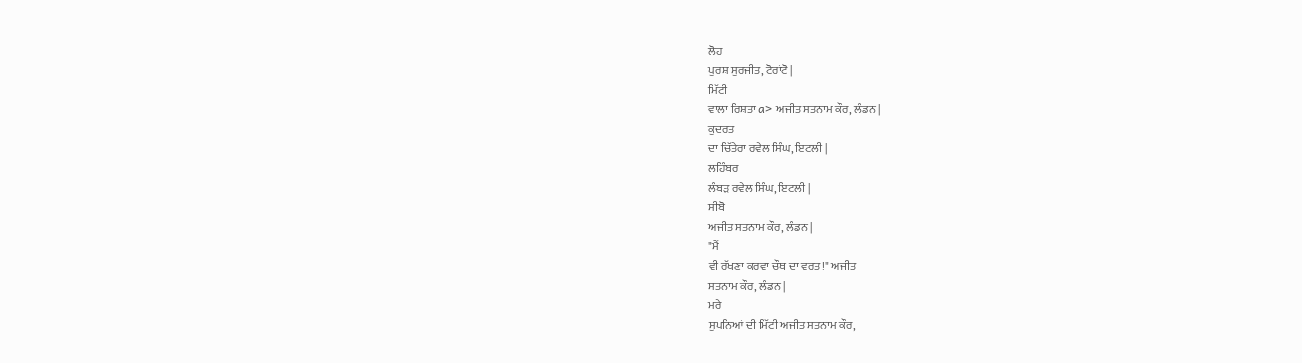ਲੋਹ
ਪੁਰਸ਼ ਸੁਰਜੀਤ, ਟੋਰਾਂਟੋ |
ਮਿੱਟੀ
ਵਾਲਾ ਰਿਸ਼ਤਾ a> ਅਜੀਤ ਸਤਨਾਮ ਕੌਰ, ਲੰਡਨ |
ਕੁਦਰਤ
ਦਾ ਚਿੱਤੇਰਾ ਰਵੇਲ ਸਿੰਘ, ਇਟਲੀ |
ਲਹਿੰਬਰ
ਲੰਬੜ ਰਵੇਲ ਸਿੰਘ, ਇਟਲੀ |
ਸੀਬੋ
ਅਜੀਤ ਸਤਨਾਮ ਕੌਰ, ਲੰਡਨ |
"ਮੈਂ
ਵੀ ਰੱਖਣਾ ਕਰਵਾ ਚੌਥ ਦਾ ਵਰਤ!" ਅਜੀਤ
ਸਤਨਾਮ ਕੌਰ, ਲੰਡਨ |
ਮਰੇ
ਸੁਪਨਿਆਂ ਦੀ ਮਿੱਟੀ ਅਜੀਤ ਸਤਨਾਮ ਕੌਰ,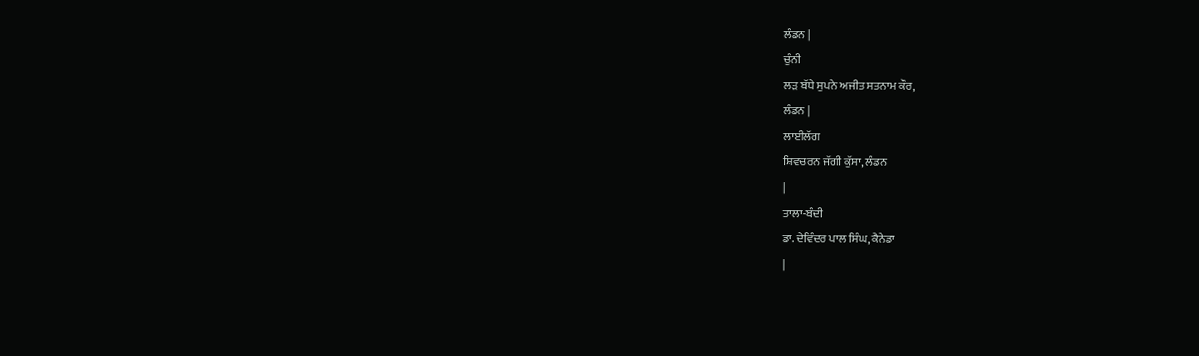ਲੰਡਨ |
ਚੁੰਨੀ
ਲੜ ਬੱਧੇ ਸੁਪਨੇ ਅਜੀਤ ਸਤਨਾਮ ਕੌਰ,
ਲੰਡਨ |
ਲਾਈਲੱਗ
ਸ਼ਿਵਚਰਨ ਜੱਗੀ ਕੁੱਸਾ, ਲੰਡਨ
|
ਤਾਲਾ-ਬੰਦੀ
ਡਾ. ਦੇਵਿੰਦਰ ਪਾਲ ਸਿੰਘ, ਕੈਨੇਡਾ
|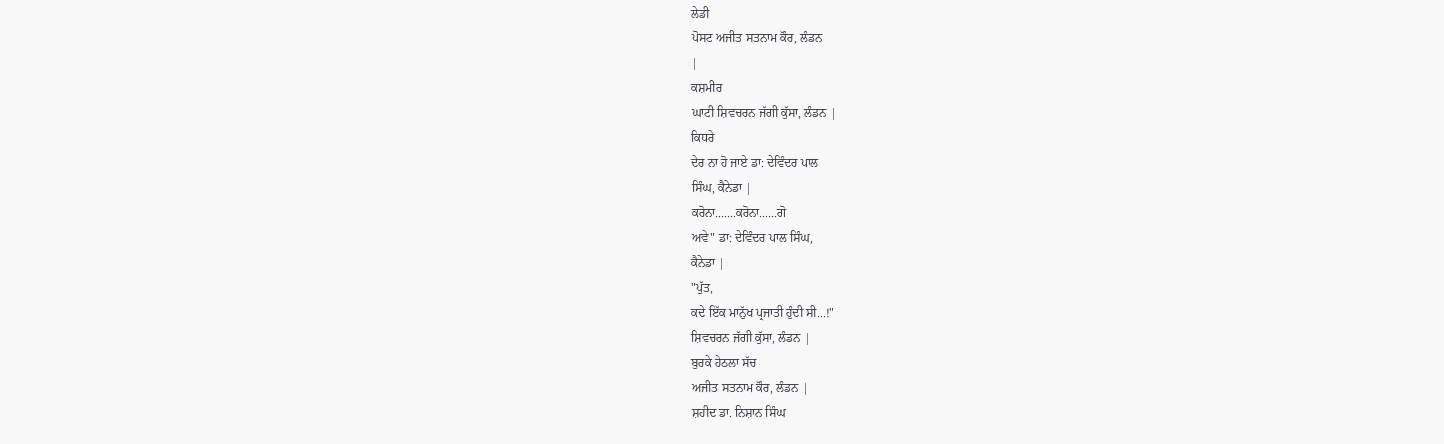ਲੇਡੀ
ਪੋਸਟ ਅਜੀਤ ਸਤਨਾਮ ਕੌਰ, ਲੰਡਨ
|
ਕਸ਼ਮੀਰ
ਘਾਟੀ ਸ਼ਿਵਚਰਨ ਜੱਗੀ ਕੁੱਸਾ, ਲੰਡਨ |
ਕਿਧਰੇ
ਦੇਰ ਨਾ ਹੋ ਜਾਏ ਡਾ: ਦੇਵਿੰਦਰ ਪਾਲ
ਸਿੰਘ, ਕੈਨੇਡਾ |
ਕਰੋਨਾ.......ਕਰੋਨਾ......ਗੋ
ਅਵੇ" ਡਾ: ਦੇਵਿੰਦਰ ਪਾਲ ਸਿੰਘ,
ਕੈਨੇਡਾ |
"ਪੁੱਤ,
ਕਦੇ ਇੱਕ ਮਾਨੁੱਖ ਪ੍ਰਜਾਤੀ ਹੁੰਦੀ ਸੀ...!"
ਸ਼ਿਵਚਰਨ ਜੱਗੀ ਕੁੱਸਾ, ਲੰਡਨ |
ਬੁਰਕੇ ਹੇਠਲਾ ਸੱਚ
ਅਜੀਤ ਸਤਨਾਮ ਕੌਰ, ਲੰਡਨ |
ਸ਼ਹੀਦ ਡਾ. ਨਿਸ਼ਾਨ ਸਿੰਘ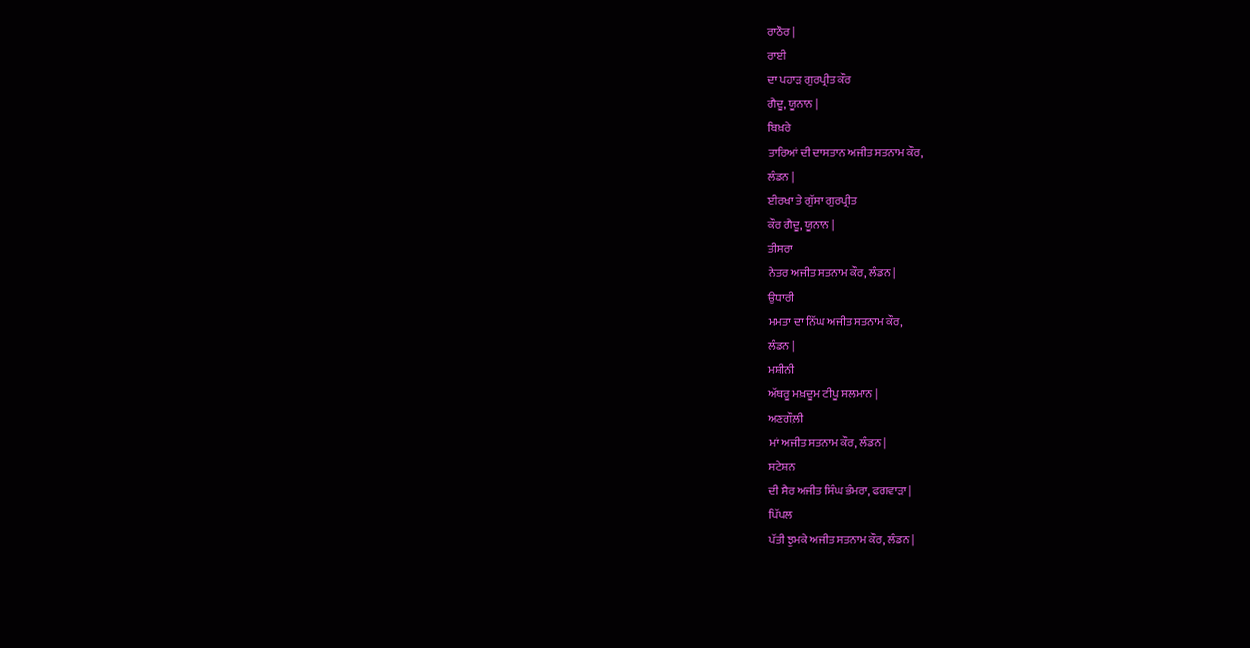ਰਾਠੌਰ |
ਰਾਈ
ਦਾ ਪਹਾੜ ਗੁਰਪ੍ਰੀਤ ਕੌਰ
ਗੈਦੂ, ਯੂਨਾਨ |
ਬਿਖ਼ਰੇ
ਤਾਰਿਆਂ ਦੀ ਦਾਸਤਾਨ ਅਜੀਤ ਸਤਨਾਮ ਕੌਰ,
ਲੰਡਨ |
ਈਰਖਾ ਤੇ ਗੁੱਸਾ ਗੁਰਪ੍ਰੀਤ
ਕੌਰ ਗੈਦੂ, ਯੂਨਾਨ |
ਤੀਸਰਾ
ਨੇਤਰ ਅਜੀਤ ਸਤਨਾਮ ਕੌਰ, ਲੰਡਨ |
ਉਧਾਰੀ
ਮਮਤਾ ਦਾ ਨਿੱਘ ਅਜੀਤ ਸਤਨਾਮ ਕੌਰ,
ਲੰਡਨ |
ਮਸ਼ੀਨੀ
ਅੱਥਰੂ ਮਖ਼ਦੂਮ ਟੀਪੂ ਸਲਮਾਨ |
ਅਣਗੌਲ਼ੀ
ਮਾਂ ਅਜੀਤ ਸਤਨਾਮ ਕੌਰ, ਲੰਡਨ |
ਸਟੇਸ਼ਨ
ਦੀ ਸੈਰ ਅਜੀਤ ਸਿੰਘ ਭੰਮਰਾ, ਫਗਵਾੜਾ |
ਪਿੱਪਲ
ਪੱਤੀ ਝੁਮਕੇ ਅਜੀਤ ਸਤਨਾਮ ਕੌਰ, ਲੰਡਨ |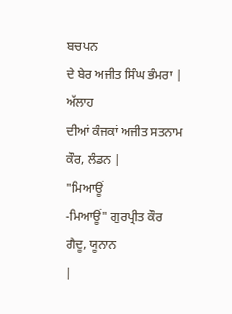ਬਚਪਨ
ਦੇ ਬੇਰ ਅਜੀਤ ਸਿੰਘ ਭੰਮਰਾ |
ਅੱਲਾਹ
ਦੀਆਂ ਕੰਜਕਾਂ ਅਜੀਤ ਸਤਨਾਮ ਕੌਰ, ਲੰਡਨ |
"ਮਿਆਊਂ
-ਮਿਆਊਂ" ਗੁਰਪ੍ਰੀਤ ਕੌਰ ਗੈਦੂ, ਯੂਨਾਨ
|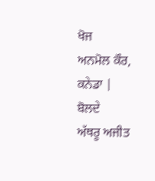ਖੋਜ
ਅਨਮੋਲ ਕੌਰ, ਕਨੇਡਾ |
ਬੋਲਦੇ
ਅੱਥਰੂ ਅਜੀਤ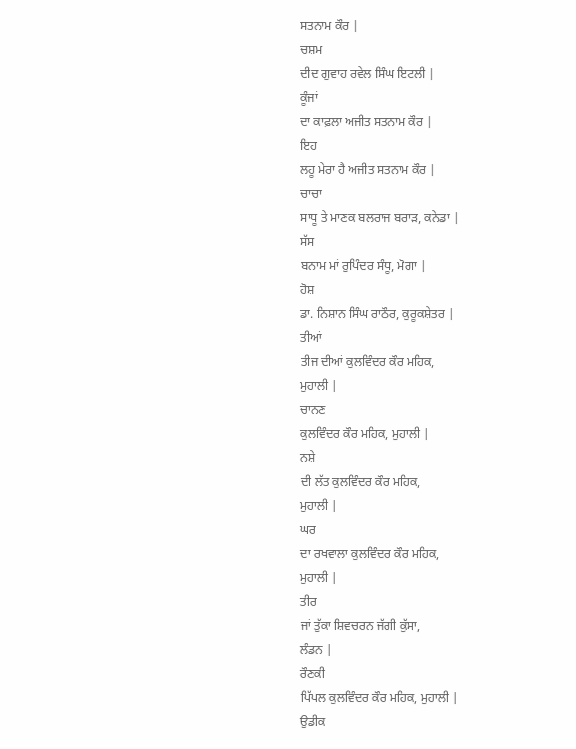ਸਤਨਾਮ ਕੌਰ |
ਚਸ਼ਮ
ਦੀਦ ਗੁਵਾਹ ਰਵੇਲ ਸਿੰਘ ਇਟਲੀ |
ਕੂੰਜਾਂ
ਦਾ ਕਾਫ਼ਲਾ ਅਜੀਤ ਸਤਨਾਮ ਕੌਰ |
ਇਹ
ਲਹੂ ਮੇਰਾ ਹੈ ਅਜੀਤ ਸਤਨਾਮ ਕੌਰ |
ਚਾਚਾ
ਸਾਧੂ ਤੇ ਮਾਣਕ ਬਲਰਾਜ ਬਰਾੜ, ਕਨੇਡਾ |
ਸੱਸ
ਬਨਾਮ ਮਾਂ ਰੁਪਿੰਦਰ ਸੰਧੂ, ਮੋਗਾ |
ਹੋਸ਼
ਡਾ. ਨਿਸ਼ਾਨ ਸਿੰਘ ਰਾਠੌਰ, ਕੁਰੂਕਸ਼ੇਤਰ |
ਤੀਆਂ
ਤੀਜ ਦੀਆਂ ਕੁਲਵਿੰਦਰ ਕੌਰ ਮਹਿਕ,
ਮੁਹਾਲੀ |
ਚਾਨਣ
ਕੁਲਵਿੰਦਰ ਕੌਰ ਮਹਿਕ, ਮੁਹਾਲੀ |
ਨਸ਼ੇ
ਦੀ ਲੱਤ ਕੁਲਵਿੰਦਰ ਕੌਰ ਮਹਿਕ,
ਮੁਹਾਲੀ |
ਘਰ
ਦਾ ਰਖਵਾਲਾ ਕੁਲਵਿੰਦਰ ਕੌਰ ਮਹਿਕ,
ਮੁਹਾਲੀ |
ਤੀਰ
ਜਾਂ ਤੁੱਕਾ ਸ਼ਿਵਚਰਨ ਜੱਗੀ ਕੁੱਸਾ,
ਲੰਡਨ |
ਰੌਣਕੀ
ਪਿੱਪਲ ਕੁਲਵਿੰਦਰ ਕੌਰ ਮਹਿਕ, ਮੁਹਾਲੀ |
ਉਡੀਕ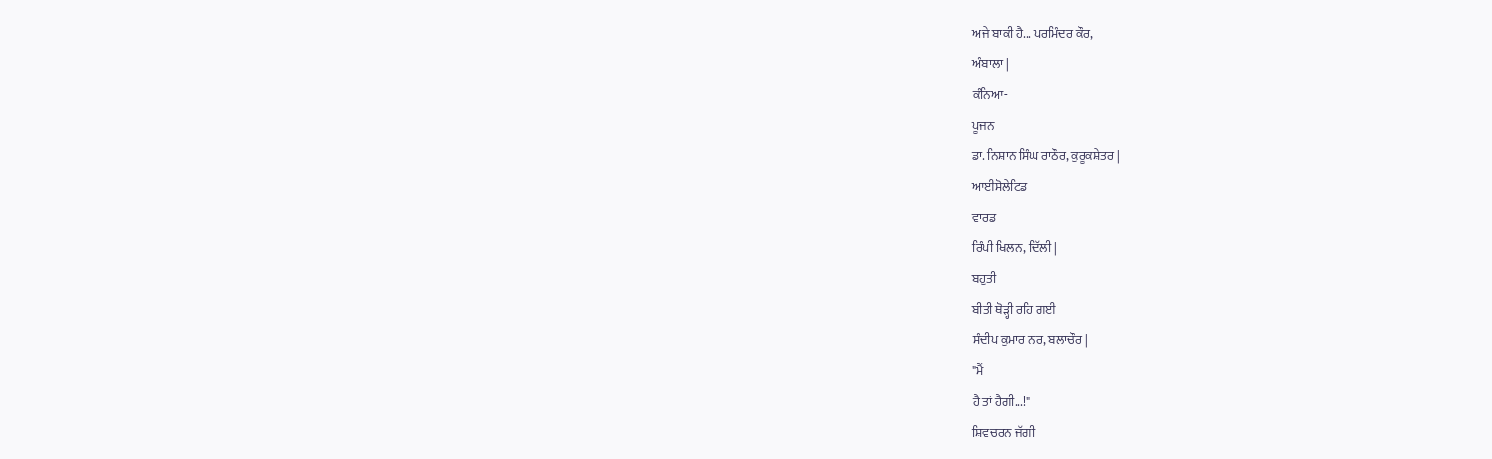ਅਜੇ ਬਾਕੀ ਹੈ... ਪਰਮਿੰਦਰ ਕੌਰ,
ਅੰਬਾਲਾ |
ਕੰਨਿਆ-
ਪੂਜਨ
ਡਾ. ਨਿਸ਼ਾਨ ਸਿੰਘ ਰਾਠੌਰ, ਕੁਰੂਕਸ਼ੇਤਰ |
ਆਈਸੋਲੇਟਿਡ
ਵਾਰਡ
ਰਿੰਪੀ ਖਿਲਨ, ਦਿੱਲੀ |
ਬਹੁਤੀ
ਬੀਤੀ ਥੋੜ੍ਹੀ ਰਹਿ ਗਈ
ਸੰਦੀਪ ਕੁਮਾਰ ਨਰ, ਬਲਾਚੌਰ |
"ਮੈਂ
ਹੈ ਤਾਂ ਹੈਗੀ...!"
ਸ਼ਿਵਚਰਨ ਜੱਗੀ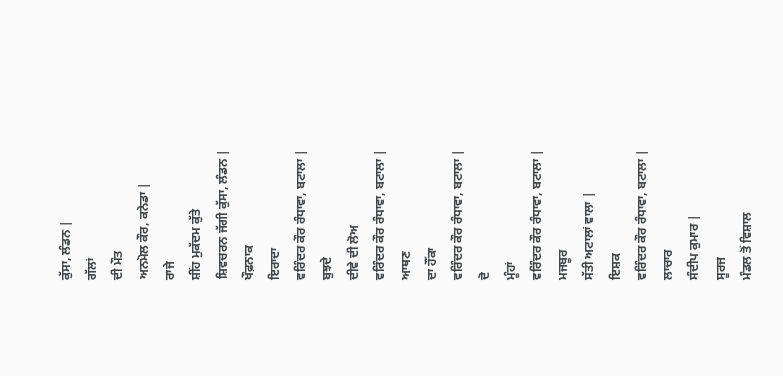ਕੁੱਸਾ, ਲੰਡਨ |
ਗੱਲਾਂ
ਦੀ ਮੌਤ
ਅਨਮੋਲ ਕੌਰ, ਕਨੇਡਾ |
ਰਾਜੇ
ਸ਼ੀਂਹ ਮੁਕੱਦਮ ਕੁੱਤੇ
ਸ਼ਿਵਚਰਨ ਜੱਗੀ ਕੁੱਸਾ, ਲੰਡਨ |
ਖੌਫ਼ਨਾਕ
ਇਰਾਦਾ
ਵਰਿੰਦਰ ਕੌਰ ਰੰਧਾਵਾ, ਬਟਾਲਾ |
ਬੁਝਦੇ
ਦੀਵੇ ਦੀ ਲੋਅ
ਵਰਿੰਦਰ ਕੌਰ ਰੰਧਾਵਾ, ਬਟਾਲਾ |
ਆਥਣ
ਦਾ ਹੌਂਕਾ
ਵਰਿੰਦਰ ਕੌਰ ਰੰਧਾਵਾ, ਬਟਾਲਾ |
ਦੋ
ਮੂੰਹਾਂ
ਵਰਿੰਦਰ ਕੌਰ ਰੰਧਾਵਾ, ਬਟਾਲਾ |
ਮਜਬੂਰ
ਸੱਤੀ ਅਟਾਲਾਂ ਵਾਲਾ |
ਇਸ਼ਕ
ਵਰਿੰਦਰ ਕੌਰ ਰੰਧਾਵਾ, ਬਟਾਲਾ |
ਲਾਚਾਰ
ਸੰਦੀਪ ਕੁਮਾਰ |
ਸੂਰਜ
ਮੰਡਲ ਤੋਂ ਵਿਸ਼ਾਲ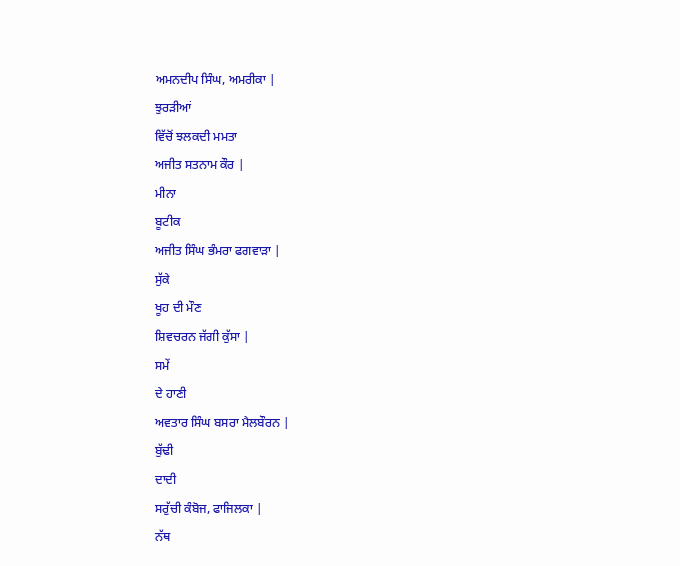ਅਮਨਦੀਪ ਸਿੰਘ, ਅਮਰੀਕਾ |
ਝੁਰੜੀਆਂ
ਵਿੱਚੋਂ ਝਲਕਦੀ ਮਮਤਾ
ਅਜੀਤ ਸਤਨਾਮ ਕੌਰ |
ਮੀਨਾ
ਬੂਟੀਕ
ਅਜੀਤ ਸਿੰਘ ਭੰਮਰਾ ਫਗਵਾੜਾ |
ਸੁੱਕੇ
ਖੂਹ ਦੀ ਮੌਣ
ਸ਼ਿਵਚਰਨ ਜੱਗੀ ਕੁੱਸਾ |
ਸਮੇਂ
ਦੇ ਹਾਣੀ
ਅਵਤਾਰ ਸਿੰਘ ਬਸਰਾ ਮੈਲਬੌਰਨ |
ਬੁੱਢੀ
ਦਾਦੀ
ਸਰੁੱਚੀ ਕੰਬੋਜ, ਫਾਜਿਲਕਾ |
ਨੱਥ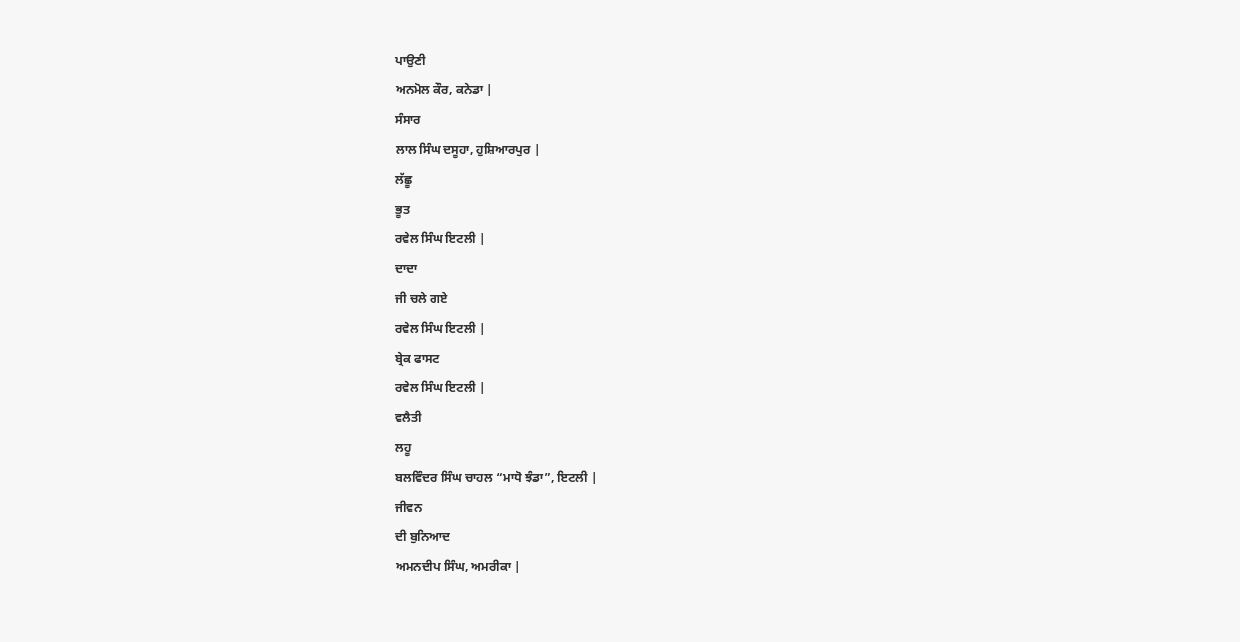ਪਾਉਣੀ
ਅਨਮੋਲ ਕੌਰ, ਕਨੇਡਾ |
ਸੰਸਾਰ
ਲਾਲ ਸਿੰਘ ਦਸੂਹਾ, ਹੁਸ਼ਿਆਰਪੁਰ |
ਲੱਛੂ
ਭੂਤ
ਰਵੇਲ ਸਿੰਘ ਇਟਲੀ |
ਦਾਦਾ
ਜੀ ਚਲੇ ਗਏ
ਰਵੇਲ ਸਿੰਘ ਇਟਲੀ |
ਬ੍ਰੇਕ ਫਾਸਟ
ਰਵੇਲ ਸਿੰਘ ਇਟਲੀ |
ਵਲੈਤੀ
ਲਹੂ
ਬਲਵਿੰਦਰ ਸਿੰਘ ਚਾਹਲ “ਮਾਧੋ ਝੰਡਾ”, ਇਟਲੀ |
ਜੀਵਨ
ਦੀ ਬੁਨਿਆਦ
ਅਮਨਦੀਪ ਸਿੰਘ, ਅਮਰੀਕਾ |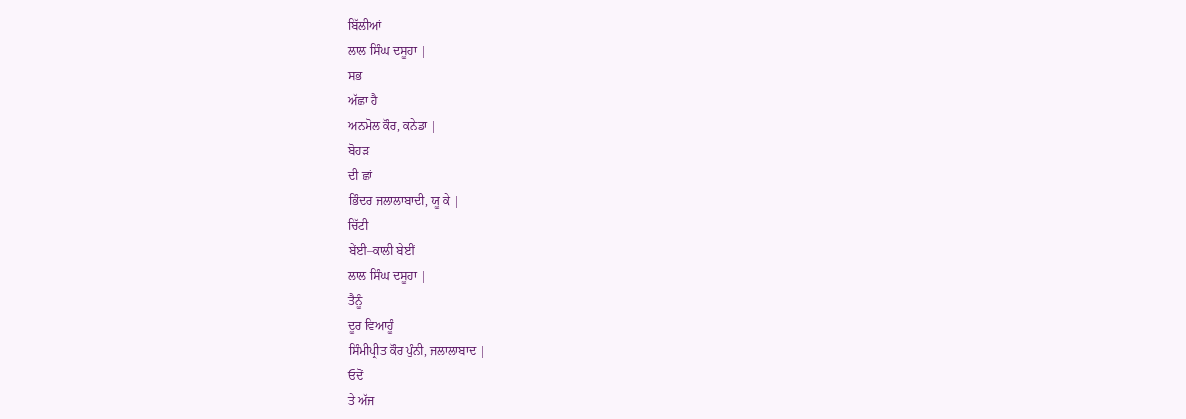ਬਿੱਲੀਆਂ
ਲਾਲ ਸਿੰਘ ਦਸੂਹਾ |
ਸਭ
ਅੱਛਾ ਹੈ
ਅਨਮੋਲ ਕੌਰ, ਕਨੇਡਾ |
ਬੋਹੜ
ਦੀ ਛਾਂ
ਭਿੰਦਰ ਜਲਾਲਾਬਾਦੀ, ਯੂ ਕੇ |
ਚਿੱਟੀ
ਬੇਂਈ–ਕਾਲੀ ਬੇਈਂ
ਲਾਲ ਸਿੰਘ ਦਸੂਹਾ |
ਤੈਨੂੰ
ਦੂਰ ਵਿਆਹੂੰ
ਸਿੰਮੀਪ੍ਰੀਤ ਕੌਰ ਪੁੰਨੀ, ਜਲਾਲਾਬਾਦ |
ਓਦੋਂ
ਤੇ ਅੱਜ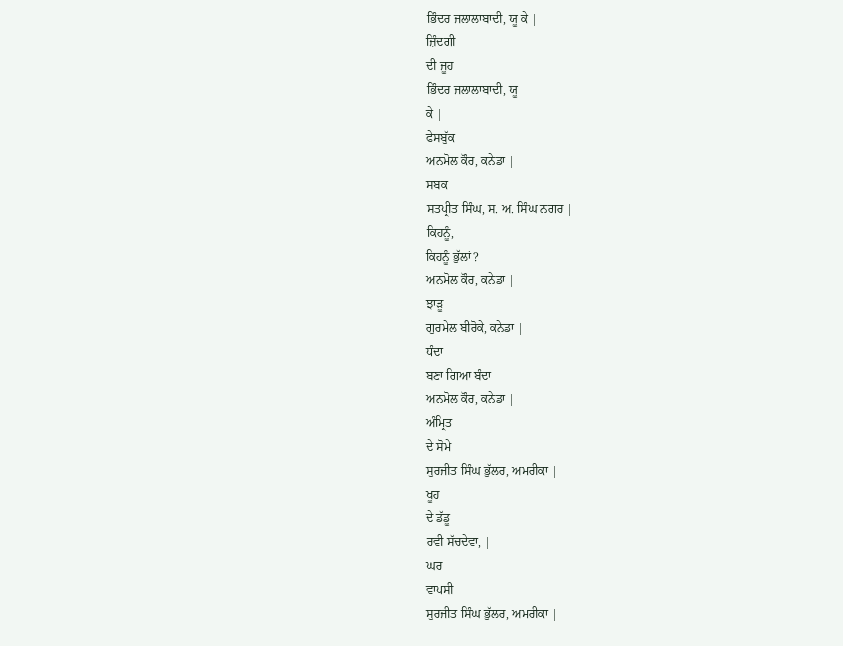ਭਿੰਦਰ ਜਲਾਲਾਬਾਦੀ, ਯੂ ਕੇ |
ਜ਼ਿੰਦਗੀ
ਦੀ ਜੂਹ
ਭਿੰਦਰ ਜਲਾਲਾਬਾਦੀ, ਯੂ
ਕੇ |
ਫੇਸਬੁੱਕ
ਅਨਮੋਲ ਕੌਰ, ਕਨੇਡਾ |
ਸਬਕ
ਸਤਪ੍ਰੀਤ ਸਿੰਘ, ਸ. ਅ. ਸਿੰਘ ਨਗਰ |
ਕਿਹਨੂੰ,
ਕਿਹਨੂੰ ਭੁੱਲਾਂ?
ਅਨਮੋਲ ਕੌਰ, ਕਨੇਡਾ |
ਝਾੜੂ
ਗੁਰਮੇਲ ਬੀਰੋਕੇ, ਕਨੇਡਾ |
ਧੰਦਾ
ਬਣਾ ਗਿਆ ਬੰਦਾ
ਅਨਮੋਲ ਕੌਰ, ਕਨੇਡਾ |
ਅੰਮ੍ਰਿਤ
ਦੇ ਸੋਮੇ
ਸੁਰਜੀਤ ਸਿੰਘ ਭੁੱਲਰ, ਅਮਰੀਕਾ |
ਖੂਹ
ਦੇ ਡੱਡੂ
ਰਵੀ ਸੱਚਦੇਵਾ, |
ਘਰ
ਵਾਪਸੀ
ਸੁਰਜੀਤ ਸਿੰਘ ਭੁੱਲਰ, ਅਮਰੀਕਾ |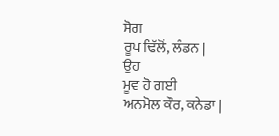ਸੋਗ
ਰੂਪ ਢਿੱਲੋਂ, ਲੰਡਨ |
ਉਹ
ਮੂਵ ਹੋ ਗਈ
ਅਨਮੋਲ ਕੌਰ, ਕਨੇਡਾ |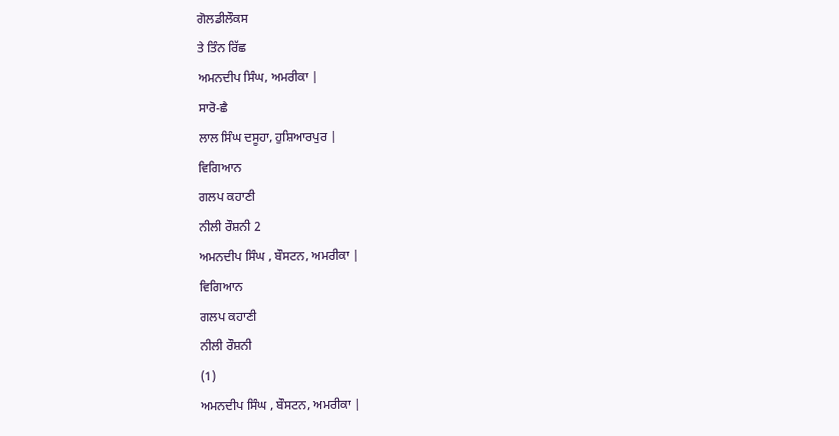ਗੋਲਡੀਲੌਕਸ
ਤੇ ਤਿੰਨ ਰਿੱਛ
ਅਮਨਦੀਪ ਸਿੰਘ, ਅਮਰੀਕਾ |
ਸਾਰੋ-ਛੈ
ਲਾਲ ਸਿੰਘ ਦਸੂਹਾ, ਹੁਸ਼ਿਆਰਪੁਰ |
ਵਿਗਿਆਨ
ਗਲਪ ਕਹਾਣੀ
ਨੀਲੀ ਰੌਸ਼ਨੀ 2
ਅਮਨਦੀਪ ਸਿੰਘ , ਬੌਸਟਨ, ਅਮਰੀਕਾ |
ਵਿਗਿਆਨ
ਗਲਪ ਕਹਾਣੀ
ਨੀਲੀ ਰੌਸ਼ਨੀ
(1)
ਅਮਨਦੀਪ ਸਿੰਘ , ਬੌਸਟਨ, ਅਮਰੀਕਾ |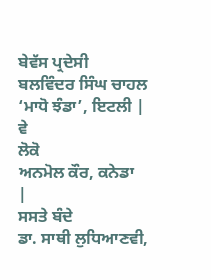ਬੇਵੱਸ ਪ੍ਰਦੇਸੀ
ਬਲਵਿੰਦਰ ਸਿੰਘ ਚਾਹਲ
‘ਮਾਧੋ ਝੰਡਾ’, ਇਟਲੀ |
ਵੇ
ਲੋਕੋ
ਅਨਮੋਲ ਕੌਰ, ਕਨੇਡਾ
|
ਸਸਤੇ ਬੰਦੇ
ਡਾ. ਸਾਥੀ ਲੁਧਿਆਣਵੀ,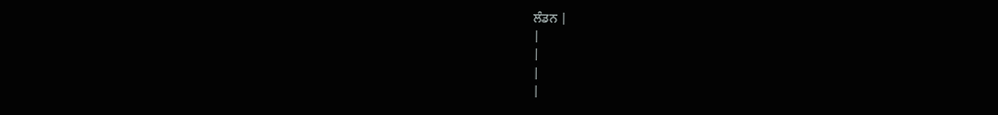ਲੰਡਨ |
|
|
|
|